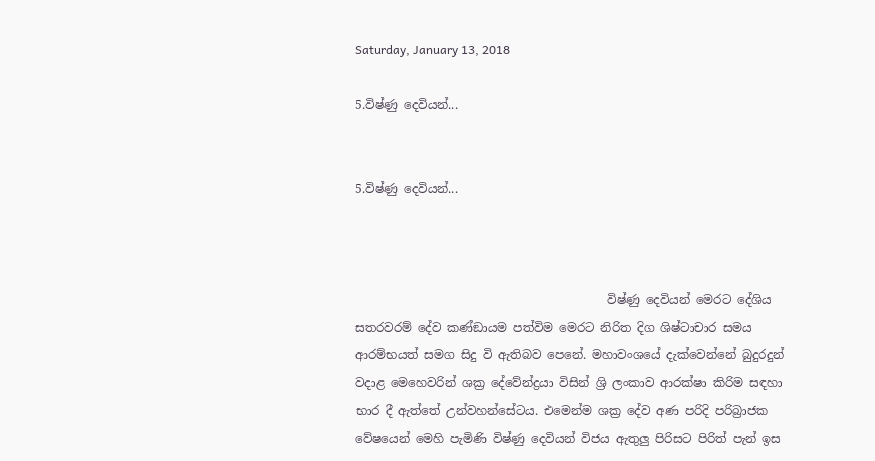Saturday, January 13, 2018

5.විෂ්ණු දෙවියන්...


5.විෂ්ණු දෙවියන්...



                                          විෂ්ණු දෙවියන් මෙරට දේශිය සතරවරම් දේව කණ්ඞායම පත්විම මෙරට නිරිත දිග ශිෂ්ටාචාර සමය ආරම්භයත් සමග සිදු වි ඇතිබව පෙනේ. මහාවංශයේ දැක්වෙන්නේ බුදුරදුන් වදාළ මෙහෙවරින් ශක්‍ර දේවේන්ද්‍රයා විසින් ශ්‍රි ලංකාව ආරක්ෂා කිරිම සඳහා භාර දී ඇත්තේ උන්වහන්සේටය. එමෙන්ම ශක්‍ර දේව අණ පරිදි පරිබ්‍රාජක වේෂයෙන් මෙහි පැමිණි විෂ්ණු දෙවියන් විජය ඇතුලු පිරිසට පිරිත් පැන් ඉස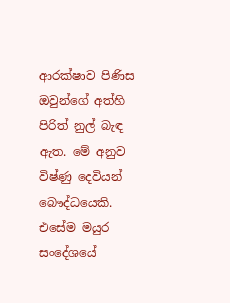ආරක්ෂාව පිණිස ඔවුන්ගේ අත්හි පිරිත් නුල් බැඳ ඇත. මේ අනුව විෂ්ණු දෙවියන් බෞද්ධයෙකි. එසේම මයුර සංදේශයේ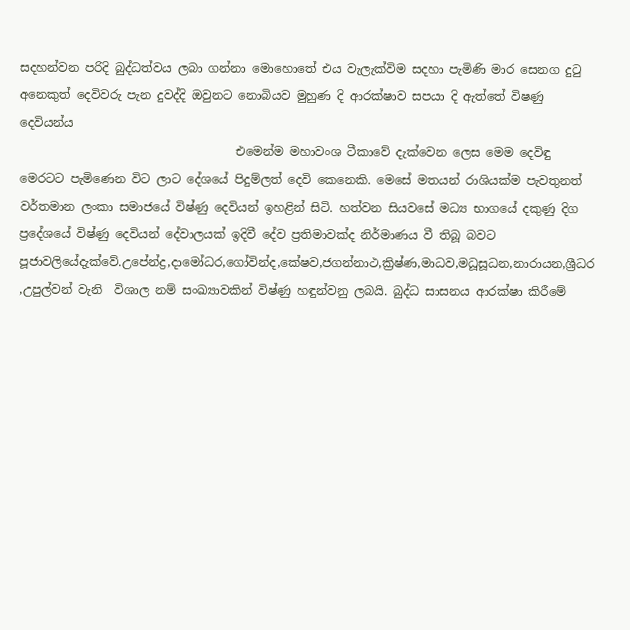සදහන්වන පරිදි බුද්ධත්වය ලබා ගන්නා මොහොතේ එය වැලැක්විම සදහා පැමිණි මාර සෙනග දුටු අනෙකුත් දෙවිවරු පැන දුවද්දි ඔවුනට නොබියව මුහුණ දි ආරක්ෂාව සපයා දි ඇත්තේ විෂණු දෙවියන්ය
                                    එමෙන්ම මහාවංශ ටීකාවේ දැක්වෙන ලෙස මෙම දෙවිඳු මෙරටට පැමිණෙන විට ලාට දේශයේ පිදුම්ලත් දෙවි කෙනෙකි. මෙසේ මතයන් රාශියක්ම පැවතුනත් වර්තමාන ලංකා සමාජයේ විෂ්ණු දෙවියන් ඉහළින් සිටි. හත්වන සියවසේ මධ්‍ය භාගයේ දකුණු දිග ප්‍රදේශයේ විෂ්ණු දෙවියන් දේවාලයක් ඉදිවී දේව ප්‍රතිමාවක්ද නිර්මාණය වී තිබූ බවට පූජාවලියේදැක්වේ.උපේන්ද්‍ර,දාමෝධර,ගෝවින්ද,කේෂව,ජගන්නාථ,ක්‍රිෂ්ණ,මාධව,මධූසූධන,නාරායන,ශ්‍රීධර ,උපුල්වන් වැනි  විශාල නම් සංඛ්‍යාවකින් විෂ්ණු හඳුන්වනු ලබයි. බුද්ධ සාසනය ආරක්ෂා කිරීමේ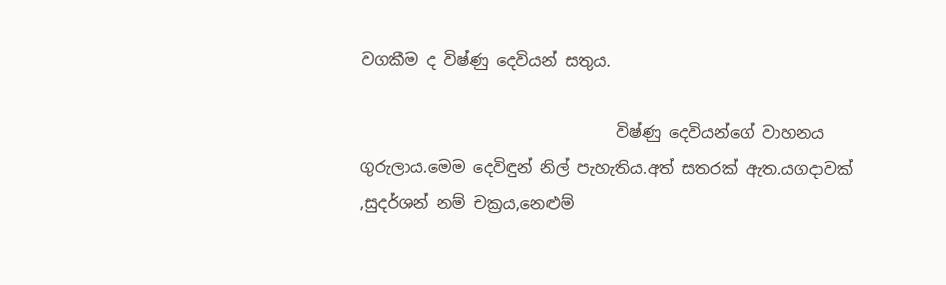වගකීම ද විෂ්ණු දෙවියන් සතුය.

                                විෂ්ණු දෙවියන්ගේ වාහනය ගුරුලාය.මෙම දෙවිඳුන් නිල් පැහැතිය.අත් සතරක් ඇත.යගදාවක් ,සුදර්ශන් නම් චක්‍රය,නෙළුම්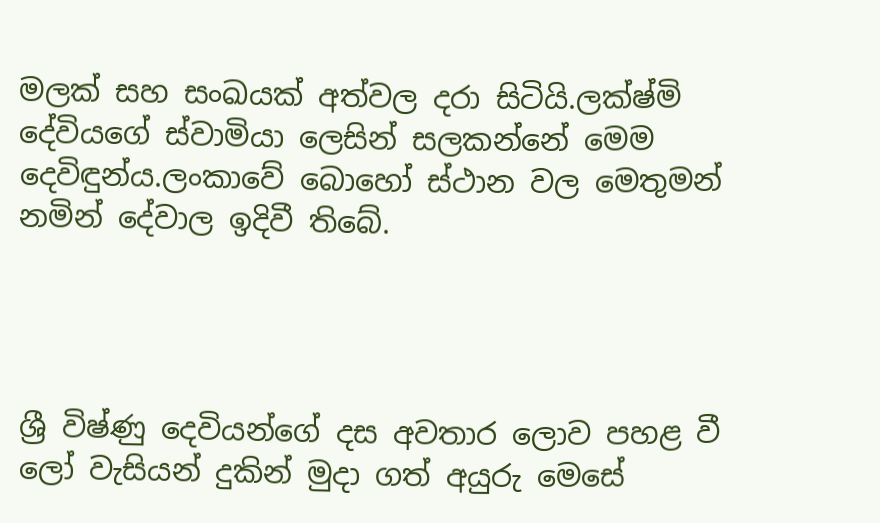මලක් සහ සංඛයක් අත්වල දරා සිටියි.ලක්ෂ්මි දේවියගේ ස්වාමියා ලෙසින් සලකන්නේ මෙම දෙවිඳුන්ය.ලංකාවේ බොහෝ ස්ථාන වල මෙතුමන් නමින් දේවාල ඉදිවී තිබේ.




ශ්‍රී විෂ්ණු දෙවියන්ගේ දස අවතාර ලොව පහළ වී ලෝ වැසියන් දුකින් මුදා ගත් අයුරු මෙසේ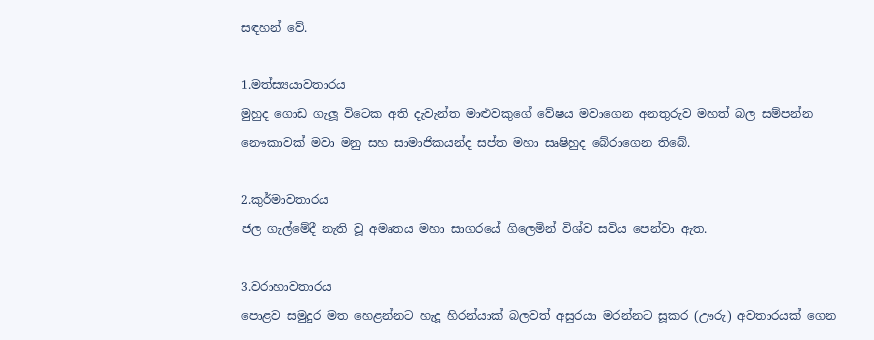සඳහන් වේ.

1.මත්ස්‍යයාවතාරය
මුහුද ගොඩ ගැලූ විටෙක අති දැවැන්ත මාළුවකුගේ වේෂය මවාගෙන අනතුරුව මහත් බල සම්පන්න නෞකාවක් මවා මනු සහ සාමාජිකයන්ද සප්ත මහා සෘෂිහුද බේරාගෙන තිබේ.

2.කුර්මාවතාරය
ජල ගැල්මේදී නැති වූ අමෘතය මහා සාගරයේ ගිලෙමින් විශ්ව සවිය පෙන්වා ඇත.

3.වරාහාවතාරය
පොළව සමුදුර මත හෙළන්නට හැදූ හිරන්යාක් බලවත් අසුරයා මරන්නට සූකර (ඌරු) අවතාරයක් ගෙන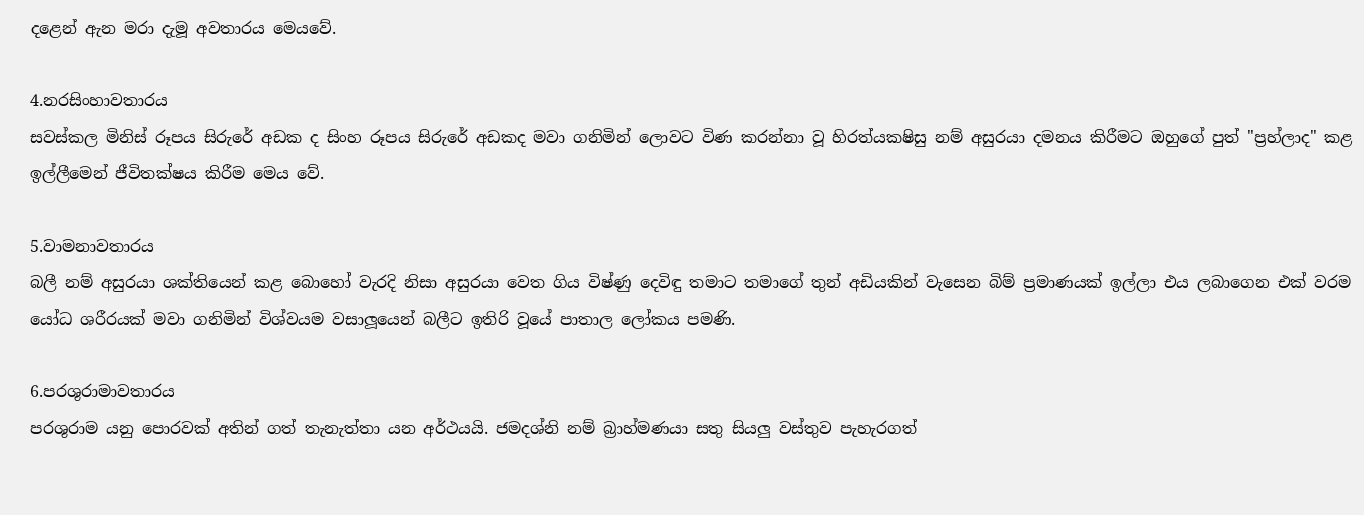දළෙන් ඇන මරා දැමූ අවතාරය මෙයවේ.

4.නරසිංහාවතාරය
සවස්කල මිනිස් රූපය සිරුරේ අඩක ද සිංහ රූපය සිරුරේ අඩකද මවා ගනිමින් ලොවට විණ කරන්නා වූ හිරත්යකෂිසු නම් අසුරයා දමනය කිරීමට ඔහුගේ පුත් "ප්‍රහ්ලාද" කළ ඉල්ලීමෙන් ජීවිතක්ෂය කිරීම මෙය වේ.

5.වාමනාවතාරය
බලී නම් අසුරයා ශක්තියෙන් කළ බොහෝ වැරදි නිසා අසුරයා වෙත ගිය විෂ්ණු දෙවිඳු තමාට තමාගේ තුන් අඩියකින් වැසෙන බිම් ප්‍රමාණයක් ඉල්ලා එය ලබාගෙන එක් වරම යෝධ ශරීරයක් මවා ගනිමින් විශ්වයම වසාලූයෙන් බලීට ඉතිරි වූයේ පාතාල ලෝකය පමණි.

6.පරශුරාමාවතාරය
පරශුරාම යනු පොරවක් අතින් ගත් තැනැත්තා යන අර්ථයයි. ජමදශ්නි නම් බ්‍රාහ්මණයා සතු සියලු වස්තුව පැහැරගත්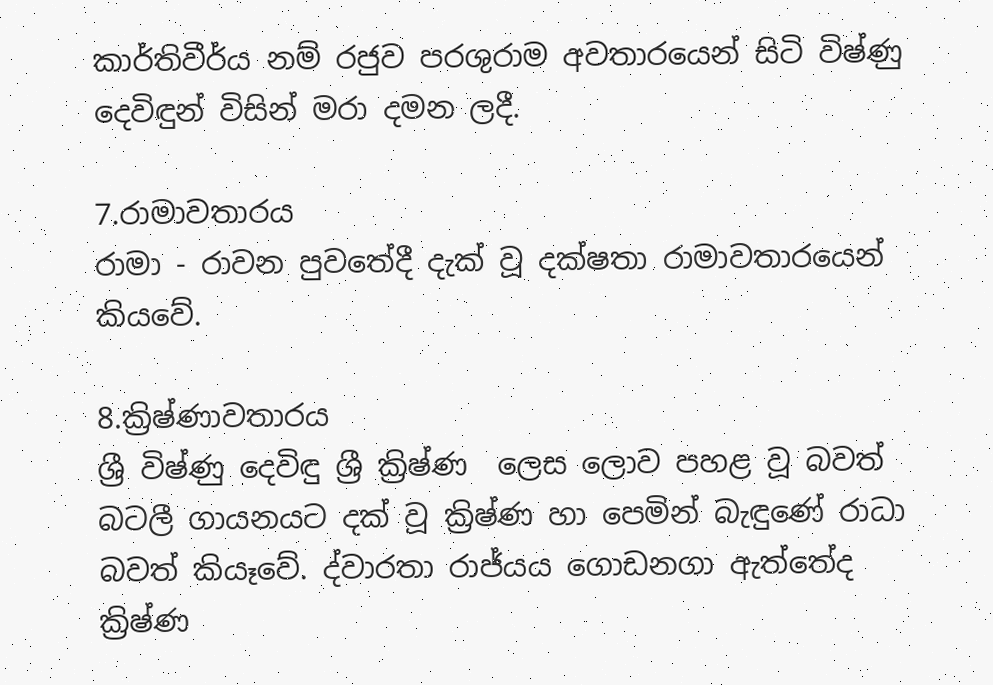කාර්තිවීර්ය නම් රජුව පරශුරාම අවතාරයෙන් සිටි විෂ්ණු දෙවිඳුන් විසින් මරා දමන ලදී.

7.රාමාවතාරය
රාමා - රාවන පුවතේදී දැක් වූ දක්ෂතා රාමාවතාරයෙන් කියවේ.

8.ක්‍රිෂ්ණාවතාරය
ශ්‍රී විෂ්ණු දෙවිඳු ශ්‍රී ක්‍රිෂ්ණ  ලෙස ලොව පහළ වූ බවත් බටලී ගායනයට දක් වූ ක්‍රිෂ්ණ හා පෙමින් බැඳුණේ රාධා බවත් කියෑවේ. ද්වාරතා රාජ්යය ගොඩනගා ඇත්තේද ක්‍රිෂ්ණ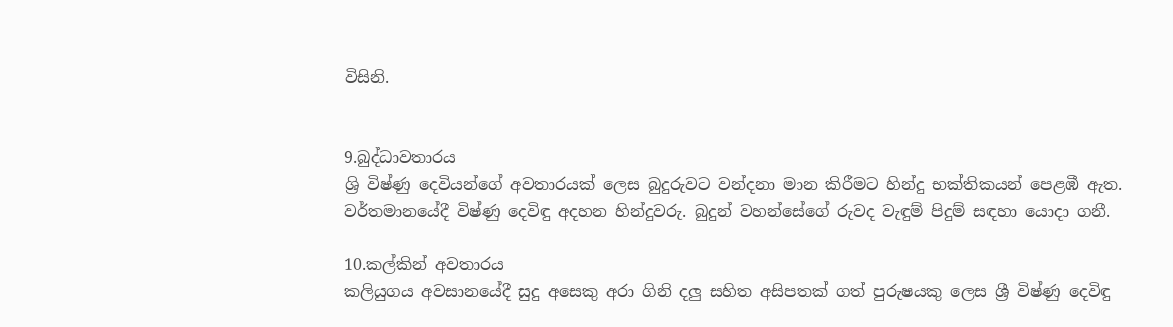විසිනි.


9.බුද්ධාවතාරය
ශ්‍රි විෂ්ණු දෙවියන්ගේ අවතාරයක් ලෙස බුදුරුවට වන්දනා මාන කිරීමට හින්දු භක්තිකයන් පෙළඹී ඇත. වර්තමානයේදී විෂ්ණු දෙවිඳු අදහන හින්දුවරු. බුදුන් වහන්සේගේ රුවද වැඳුම් පිදුම් සඳහා යොදා ගනී.

10.කල්කින් අවතාරය
කලියුගය අවසානයේදී සුදු අසෙකු අරා ගිනි දලු සහිත අසිපතක් ගත් පුරුෂයකු ලෙස ශ්‍රී විෂ්ණු දෙවිඳු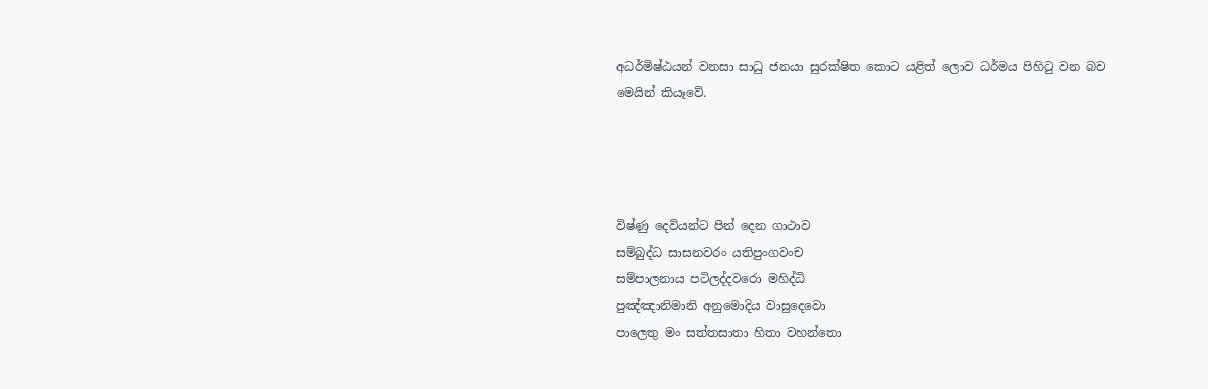අධර්මිෂ්ඨයන් වනසා සාධු ජනයා සුරක්ෂිත කොට යළිත් ලොව ධර්මය පිහිටු වන බව මෙයින් කියෑවේ.




විෂ්ණු දෙවියන්ට පින් දෙන ගාථාව
සම්බුද්ධ සාසනවරං යතිපුංගවංච
සම්පාලනාය පටිලද්දවරො මහිද්ධි
පුඤ්ඤානිමානි අනුමොදිය වාසුදෙවො
පාලෙතු මං සත්තසාතා හිතා වහන්තො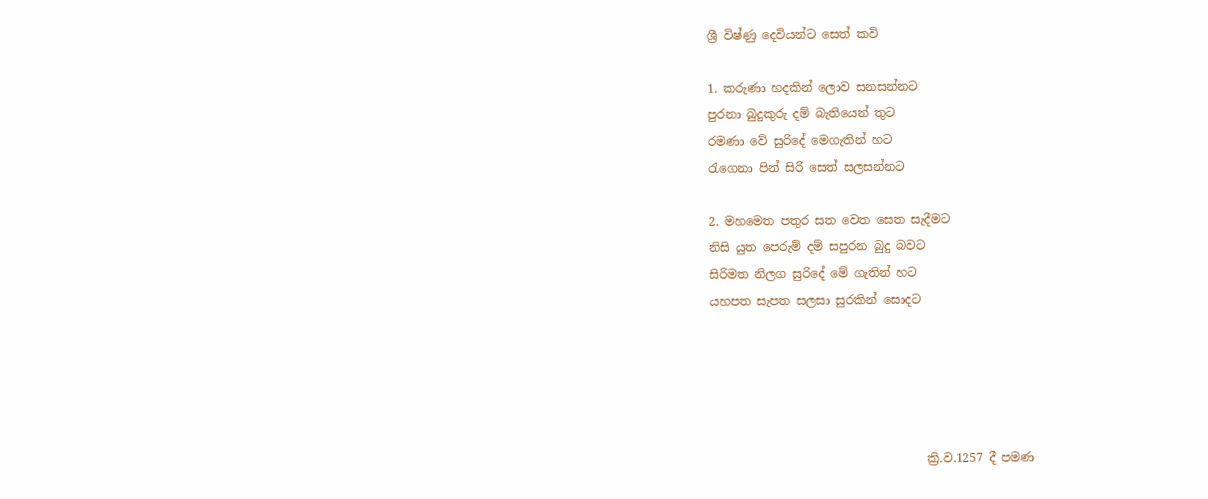ශ්‍රී විෂ්ණු දෙවියන්ට සෙත් කවි

1. කරුණා හදකින් ලොව සනසන්නට
පුරනා බුදුකුරු දම් බැතියෙන් තුට
රමණා වේ සුරිදේ මෙගැතින් හට
රැගෙනා පින් සිරි සෙත් සලසන්නට

2. මහමෙත පතුර සත වෙත සෙත සැදීමට
නිසි යුත පෙරුම් දම් සපුරන බුදු බවට
සිරිමත නිලග සුරිදේ මේ ගැතින් හට
යහපත සැපත සලසා සුරකින් සොදට





                                    ක්‍රි.ව.1257 දී පමණ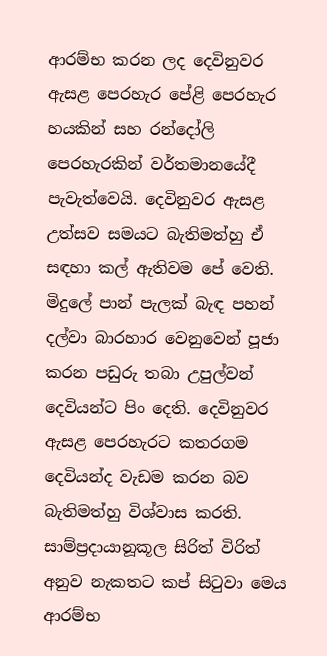ආරම්භ කරන ලද දෙවිනුවර ඇසළ පෙරහැර පේළි පෙරහැර හයකින් සහ රන්දෝලි පෙරහැරකින් වර්තමානයේදී පැවැත්වෙයි. දෙවිනුවර ඇසළ උත්සව සමයට බැතිමත්හු ඒ සඳහා කල් ඇතිවම පේ වෙති. මිදුලේ පාන් පැලක් බැඳ පහන් දල්වා බාරහාර වෙනුවෙන් පූජා කරන පඩුරු තබා උපුල්වන් දෙවියන්ට පිං දෙති. දෙවිනුවර ඇසළ පෙරහැරට කතරගම දෙවියන්ද වැඩම කරන බව බැතිමත්හු විශ්වාස කරති. සාම්ප්‍රදායානූකූල සිරිත් විරිත් අනුව නැකතට කප් සිටුවා මෙය ආරම්භ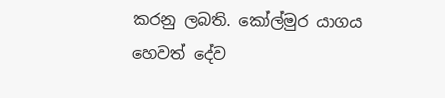කරනු ලබති. කෝල්මුර යාගය හෙවත් දේව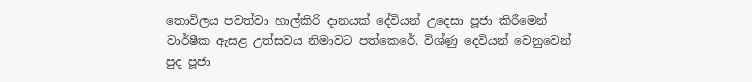තොවිලය පවත්වා හාල්කිරි දානයක් දේවියන් උදෙසා පූජා කිරීමෙන් වාර්ෂීක ඇසළ උත්සවය නිමාවට පත්කෙරේ. විශ්ණු දෙවියන් වෙනුවෙන් පුද පූජා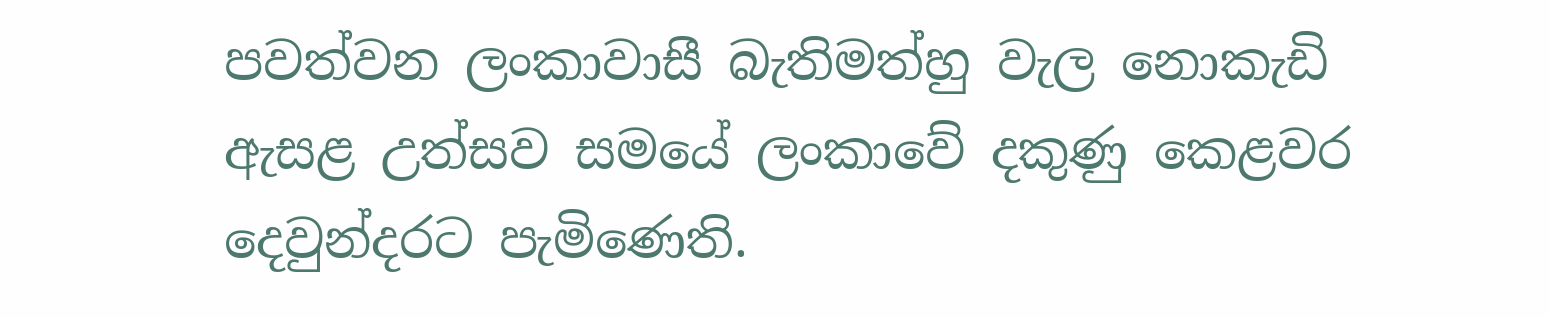පවත්වන ලංකාවාසී බැතිමත්හු වැල නොකැඩි ඇසළ උත්සව සමයේ ලංකාවේ දකුණු කෙළවර දෙවුන්දරට පැමිණෙති.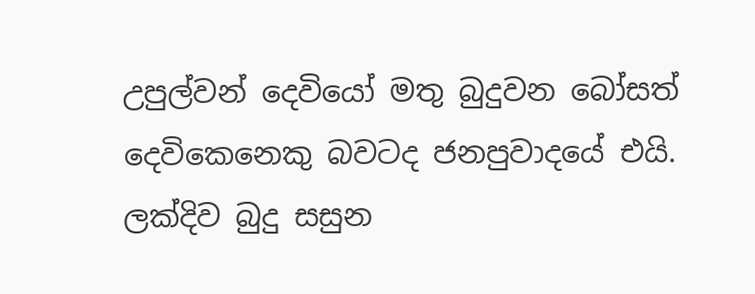උපුල්වන් දෙවියෝ මතු බුදුවන බෝසත් දෙවිකෙනෙකු බවටද ජනපුවාදයේ එයි. ලක්දිව බුදු සසුන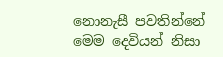නොනැසී පවතින්නේ මෙම දෙවියන් නිසා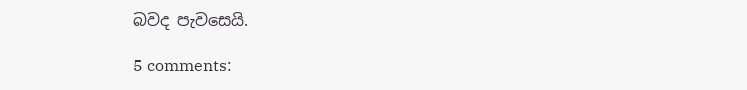බවද පැවසෙයි.

5 comments: